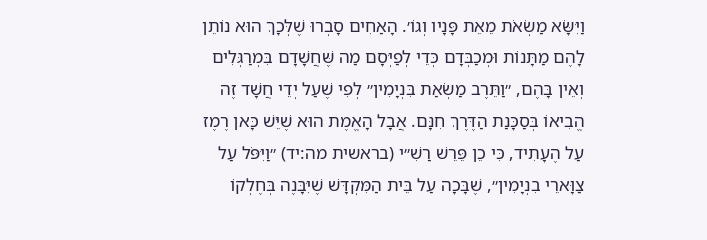וַיִּשָּׂא מַשְׂאֹת מֵאֵת פָּנָיו וְגוֹ׳. הָאַחִים סָבְרוּ שֶׁלְּכָךְ הוּא נוֹתֵן לָהֶם מַתָּנוֹת וּמְכַבְּדָם כְּדֵי לְפַיְּסָם מַה שֶּׁחֲשָׁדָם בִּמְרַגְּלִים וְאֵין בָּהֶם, ״וַתֵּרֶב מַשְׂאַת בִּנְיָמִין״ לְפִי שֶׁעַל יְדֵי חֲשָׁד זֶה הֱבִיאוֹ בְּסַכָּנַת הַדֶּרֶךְ חִנָּם. אֲבָל הָאֱמֶת הוּא שֶׁיֵּשׁ כָּאן רֶמֶז עַל הֶעָתִיד, כִּי כֵן פֵּרֵשׁ רַשִׁ״י (בראשית מה:יד) ״וַיִּפֹּל עַל צַוָּארֵי בִנְיָמִין״, שֶׁבָּכָה עַל בֵּית הַמִּקְדָּשׁ שֶׁיִּבָּנֶה בְּחֶלְקוֹ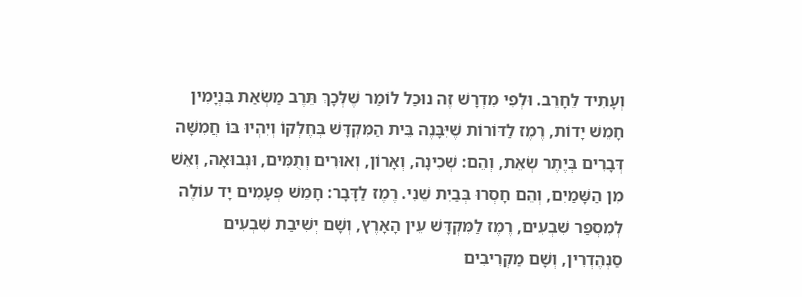וְעָתִיד לֵחָרֵב. וּלְפִי מִדְרָשׁ זֶה נוּכַל לוֹמַר שֶׁלְּכָךְ תֵּרֶב מַשְׂאַת בִּנְיָמִין חָמֵשׁ יָדוֹת, רֶמֶז לַדּוֹרוֹת שֶׁיִּבָּנֶה בֵּית הַמִּקְדָּשׁ בְּחֶלְקוֹ וְיִהְיוּ בּוֹ חֲמִשָּׁה דְּבָרִים בְּיֶתֶר שְׂאֵת, וְהֵם: שְׁכִינָה, וְאָרוֹן, וְאוּרִים וְתֻמִּים, וּנְבוּאָה, וְאֵשׁ מִן הַשָּׁמַיִם, וְהֵם חָסְרוּ בְּבַיִת שֵׁנִי. רֶמֶז לַדָּבָר: חָמֵשׁ פְּעָמִים יָד עוֹלֶה לְמִסְפַּר שִׁבְעִים, רֶמֶז לַמִּקְדָּשׁ עֵין הָאָרֶץ, וְשָׁם יְשִׁיבַת שִׁבְעִים סַנְהֶדְרִין, וְשָׁם מַקְרִיבִים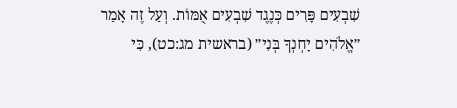שִׁבְעִים פָּרִים כְּנֶגֶד שִׁבְעִים אֻמּוֹת. וְעַל זֶה אָמַר ״אֱלֹהִים יָחְנְךָ בְּנִי״ (בראשית מג:כט), כִּי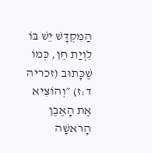הַמִּקְדָּשׁ יֵשׁ בּוֹ לִוְיַת חֵן, כְּמוֹ שֶׁכָּתוּב (זכריה ד:ז) ״וְהוֹצִיא אֶת הָאֶבֶן הָרֹאשָׁה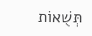תְּשֻׁאוֹת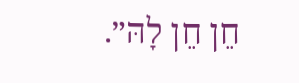חֵן חֵן לָהּ״.